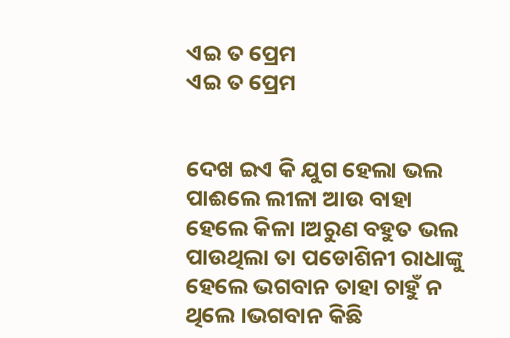ଏଇ ତ ପ୍ରେମ
ଏଇ ତ ପ୍ରେମ


ଦେଖ ଇଏ କି ଯୁଗ ହେଲା ଭଲ ପାଈଲେ ଲୀଳା ଆଉ ବାହା ହେଲେ କିଳା ।ଅରୁଣ ବହୁତ ଭଲ ପାଉଥିଲା ତା ପଡୋଶିନୀ ରାଧାଙ୍କୁ ହେଲେ ଭଗବାନ ତାହା ଚାହୁଁ ନ ଥିଲେ ।ଭଗବାନ କିଛି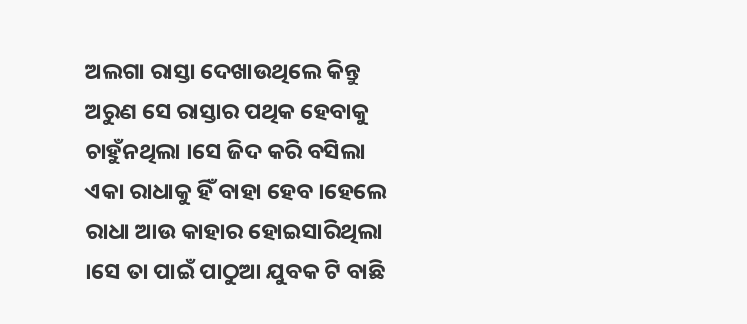ଅଲଗା ରାସ୍ତା ଦେଖାଉଥିଲେ କିନ୍ତୁ ଅରୁଣ ସେ ରାସ୍ତାର ପଥିକ ହେବାକୁ ଚାହୁଁନଥିଲା ।ସେ ଜିଦ କରି ବସିଲା ଏକା ରାଧାକୁ ହିଁ ବାହା ହେବ ।ହେଲେ ରାଧା ଆଉ କାହାର ହୋଇସାରିଥିଲା ।ସେ ତା ପାଇଁ ପାଠୁଆ ଯୁବକ ଟି ବାଛି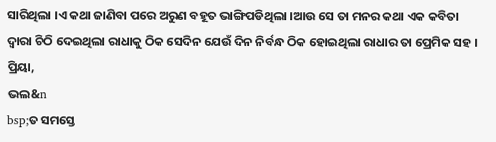ସାରିଥିଲା ।ଏ କଥା ଜାଣିବା ପରେ ଅରୁଣ ବହୂତ ଭାଙ୍ଗିପଡିଥିଲା ।ଆଉ ସେ ତା ମନର କଥା ଏକ କବିତା ଦ୍ବାରା ଚିଠି ଦେଇଥିଲା ରାଧାକୁ ଠିକ ସେଦିନ ଯେଉଁ ଦିନ ନିର୍ବନ୍ଧ ଠିକ ହୋଇଥିଲା ରାଧାର ତା ପ୍ରେମିକ ସହ ।
ପ୍ରିୟା,
ଭଲ&n
bsp;ତ ସମସ୍ତେ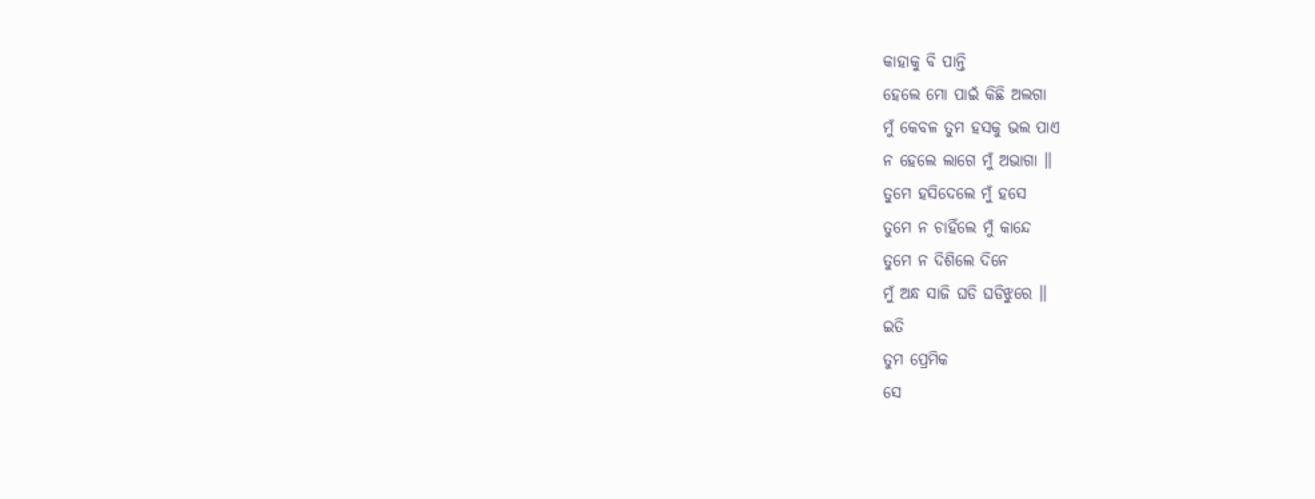କାହାକୁ ବି ପାନ୍ତି
ହେଲେ ମୋ ପାଇଁ କିଛି ଅଲଗା
ମୁଁ କେବଳ ତୁମ ହସକୁ ଭଲ ପାଏ
ନ ହେଲେ ଲାଗେ ମୁଁ ଅଭାଗା ॥
ତୁମେ ହସିଦେଲେ ମୁଁ ହସେ
ତୁମେ ନ ଚାହିଁଲେ ମୁଁ କାନ୍ଦେ
ତୁମେ ନ ଦିଶିଲେ ଦିନେ
ମୁଁ ଅନ୍ଧ ସାଜି ଘଡି ଘଡିଝୁରେ ॥
ଇତି
ତୁମ ପ୍ରେମିକ
ସେ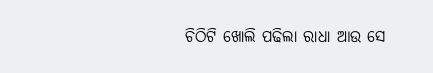ଚିଠିଟି ଖୋଲି ପଢିଲା ରାଧା ଆଉ ସେ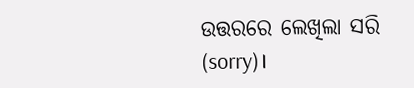ଉତ୍ତରରେ ଲେଖିଲା ସରି (sorry)।